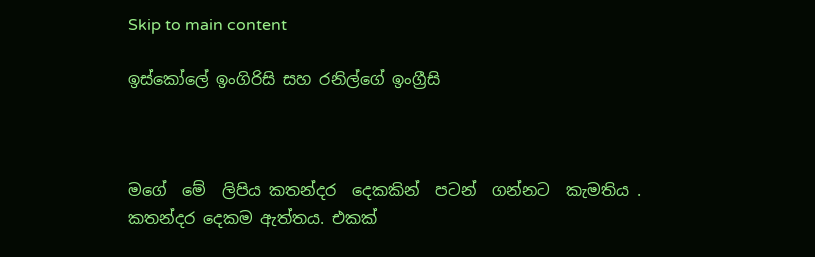Skip to main content

ඉස්කෝලේ ඉංගිරිසි සහ රනිල්ගේ ඉංග්‍රීසි



මගේ  මේ  ලිපිය කතන්දර  දෙකකින්  පටන්  ගන්නට  කැමතිය . කතන්දර දෙකම ඇත්තය. එකක්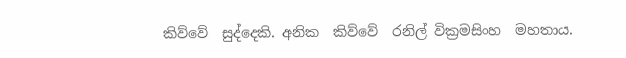කිව්වේ  සුද්දෙකි. අනික  කිව්වේ  රනිල් වික්‍රමසිංහ  මහතාය.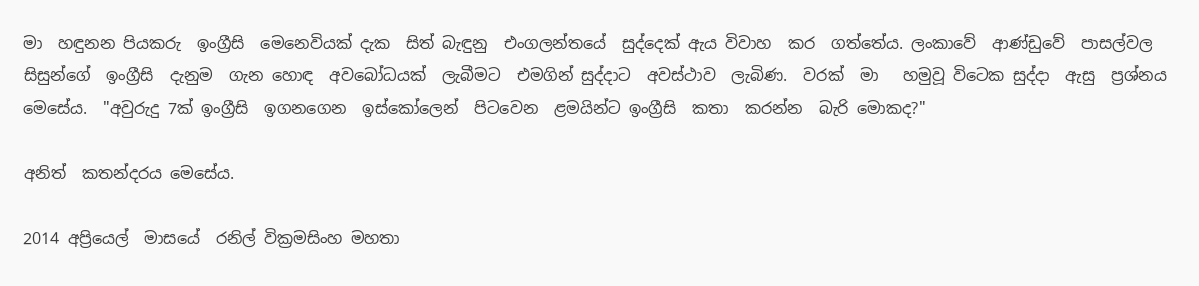මා  හඳුනන පියකරු  ඉංග්‍රීසි  මෙනෙවියක් දැක  සිත් බැඳුනු  එංගලන්තයේ  සුද්දෙක් ඇය විවාහ  කර  ගත්තේය. ලංකාවේ  ආණ්ඩුවේ  පාසල්වල සිසුන්ගේ  ඉංග්‍රීසි  දැනුම  ගැන හොඳ  අවබෝධයක්  ලැබීමට  එමගින් සුද්දාට  අවස්ථාව  ලැබිණ.  වරක්  මා   හමුවූ විටෙක සුද්දා  ඇසු  ප්‍රශ්නය  මෙසේය.  "අවුරුදු 7ක් ඉංග්‍රීසි  ඉගනගෙන  ඉස්කෝලෙන්  පිටවෙන  ළමයින්ට ඉංග්‍රීසි  කතා  කරන්න  බැරි මොකද?"

අනිත්  කතන්දරය මෙසේය.

2014 අප්‍රියෙල්  මාසයේ  රනිල් වික්‍රමසිංහ මහතා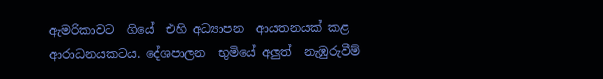ඇමරිකාවට  ගියේ  එහි අධ්‍යාපන  ආයතනයක් කළ  ආරාධනයකටය. දේශපාලන  භුමියේ අලුත්  නැඹුරුවීම්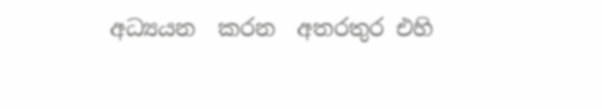අධ්‍යයන  කරන  අතරතුර එහි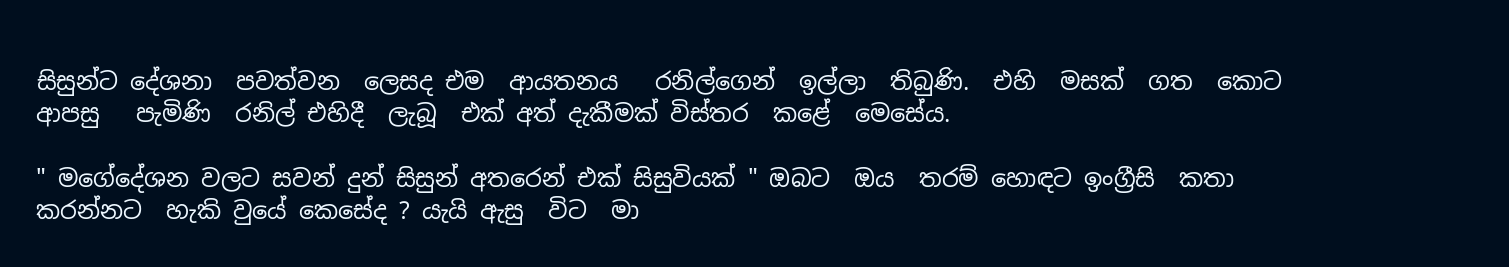සිසුන්ට දේශනා  පවත්වන  ලෙසද එම  ආයතනය   රනිල්ගෙන්  ඉල්ලා  තිබුණි.  එහි  මසක්  ගත  කොට  ආපසු   පැමිණි  රනිල් එහිදී  ලැබූ  එක් අත් දැකීමක් විස්තර  කළේ  මෙසේය.

" මගේදේශන වලට සවන් දුන් සිසුන් අතරෙන් එක් සිසුවියක් " ඔබට  ඔය  තරම් හොඳට ඉංග්‍රීසි  කතා  කරන්නට  හැකි වුයේ කෙසේද ? යැයි ඇසු  විට  මා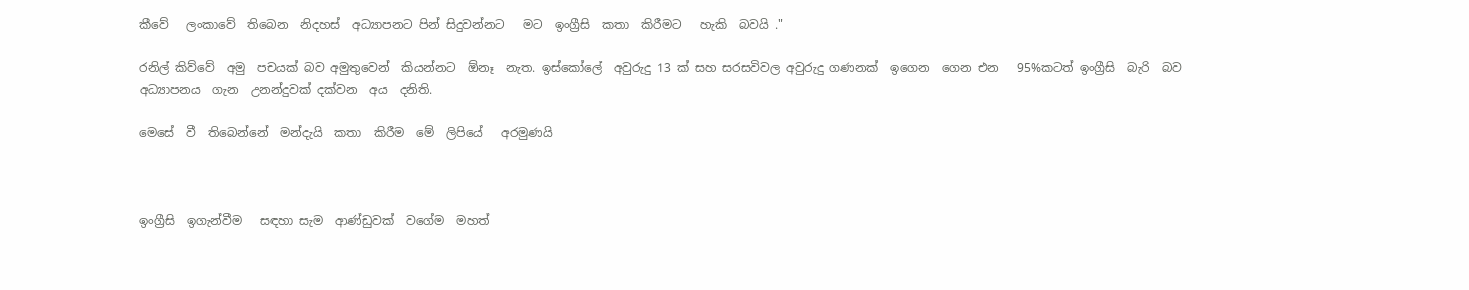කීවේ   ලංකාවේ  තිබෙන  නිදහස්  අධ්‍යාපනට පින් සිදුවන්නට   මට  ඉංග්‍රීසි  කතා  කිරීමට   හැකි  බවයි ."

රනිල් කිව්වේ  අමු  පචයක් බව අමුතුවෙන්  කියන්නට  ඕනෑ  නැත. ඉස්කෝලේ  අවුරුදු 13 ක් සහ සරසවිවල අවුරුදු ගණනක්  ඉගෙන  ගෙන එන   95%කටත් ඉංග්‍රීසි  බැරි  බව අධ්‍යාපනය  ගැන  උනන්දුවක් දක්වන  අය  දනිති.

මෙසේ  වී  තිබෙන්නේ  මන්දැයි  කතා  කිරීම  මේ  ලිපියේ   අරමුණයි



ඉංග්‍රීසි  ඉගැන්වීම   සඳහා සැම  ආණ්ඩුවක්  වගේම  මහත්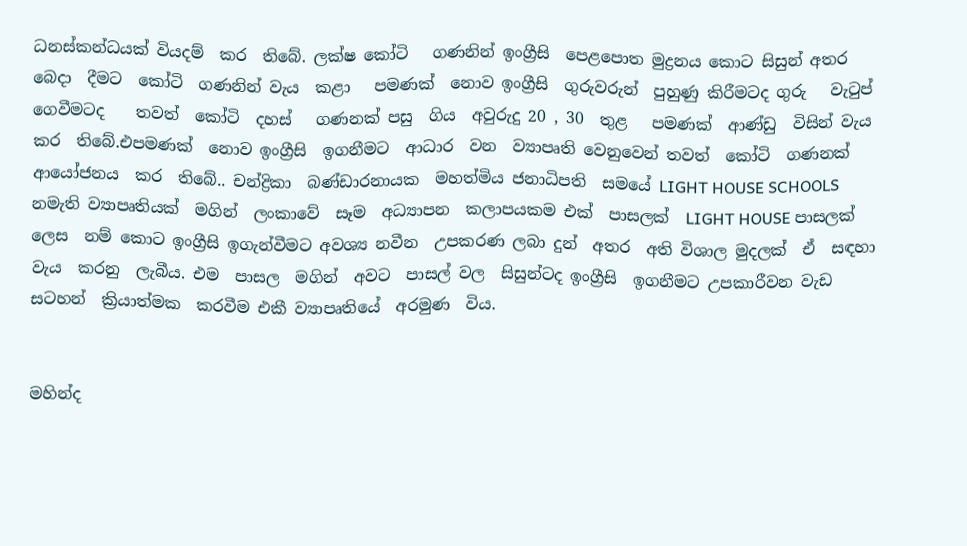ධනස්කන්ධයක් වියදම්  කර  තිබේ. ලක්ෂ කෝටි   ගණනින් ඉංග්‍රීසි  පෙළපොත මුද්‍රනය කොට සිසුන් අතර  බෙදා  දීමට  කෝටි  ගණනින් වැය  කළා   පමණක්  නොව ඉංග්‍රීසි  ගුරුවරුන්  පුහුණු කිරීමටද ගුරු   වැටුප්  ගෙවීමටද    තවත්  කෝටි  දහස්   ගණනක් පසු  ගිය  අවුරුදු 20 , 30  තුළ   පමණක්  ආණ්ඩු  විසින් වැය  කර  තිබේ.එපමණක්  නොව ඉංග්‍රීසි  ඉගනීමට  ආධාර  වන  ව්‍යාපෘති වෙනුවෙන් තවත්  කෝටි  ගණනක් ආයෝජනය  කර  තිබේ.. චන්ද්‍රිකා  බණ්ඩාරනායක  මහත්මිය ජනාධිපති  සමයේ LIGHT HOUSE SCHOOLS නමැති ව්‍යාපෘතියක්  මගින්  ලංකාවේ  සෑම  අධ්‍යාපන  කලාපයකම එක්  පාසලක්  LIGHT HOUSE පාසලක්  ලෙස  නම් කොට ඉංග්‍රීසි ඉගැන්වීමට අවශ්‍ය නවීන  උපකරණ ලබා දුන්  අතර  අති විශාල මුදලක්  ඒ  සඳහා වැය  කරනු  ලැබීය. එම  පාසල  මගින්  අවට  පාසල් වල  සිසුන්ටද ඉංග්‍රීසි  ඉගනීමට උපකාරීවන වැඩ  සටහන්  ක්‍රියාත්මක  කරවීම එකී ව්‍යාපෘතියේ  අරමුණ  විය.


මහින්ද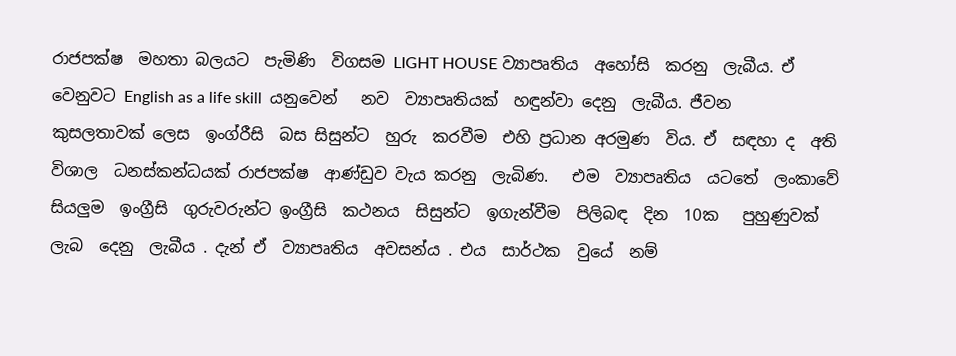රාජපක්ෂ  මහතා බලයට  පැමිණි  විගසම LIGHT HOUSE ව්‍යාපෘතිය  අහෝසි  කරනු  ලැබීය. ඒ  වෙනුවට English as a life skill  යනුවෙන්   නව  ව්‍යාපෘතියක්  හඳුන්වා දෙනු  ලැබීය. ජීවන  කුසලතාවක් ලෙස  ඉංග්රීසි  බස සිසුන්ට  හුරු  කරවීම  එහි ප්‍රධාන අරමුණ  විය. ඒ  සඳහා ද  අති විශාල  ධනස්කන්ධයක් රාජපක්ෂ  ආණ්ඩුව වැය කරනු  ලැබිණ.   එම  ව්‍යාපෘතිය  යටතේ  ලංකාවේ  සියලුම  ඉංග්‍රීසි  ගුරුවරුන්ට ඉංග්‍රීසි  කථනය  සිසුන්ට  ඉගැන්වීම  පිලිබඳ  දින  10ක   පුහුණුවක්  ලැබ  දෙනු  ලැබීය . දැන් ඒ  ව්‍යාපෘතිය  අවසන්ය . එය  සාර්ථක  වුයේ  නම්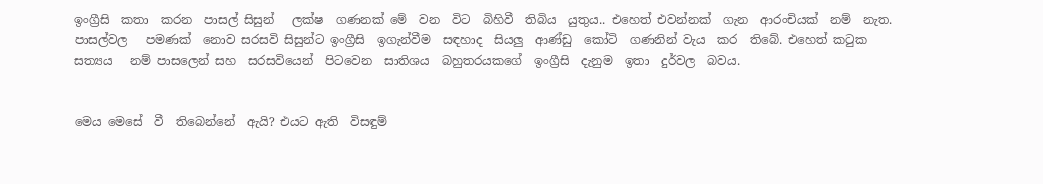ඉංග්‍රීසි  කතා  කරන  පාසල් සිසුන්   ලක්ෂ  ගණනක් මේ  වන  විට  බිහිවී  තිබිය  යුතුය.. එහෙත් එවන්නක්  ගැන  ආරංචියක්  නම්  නැත. පාසල්වල   පමණක්  නොව සරසවි සිසුන්ට ඉංග්‍රීසි  ඉගැන්වීම  සඳහාද  සියලු  ආණ්ඩු  කෝටි  ගණනින් වැය  කර  තිබේ. එහෙත් කටුක  සත්‍යය   නම් පාසලෙන් සහ  සරසවියෙන්  පිටවෙන  සාතිශය  බහුතරයකගේ  ඉංග්‍රීසි  දැනුම  ඉතා  දුර්වල  බවය.


මෙය මෙසේ  වී  තිබෙන්නේ  ඇයි? එයට ඇති  විසඳුම්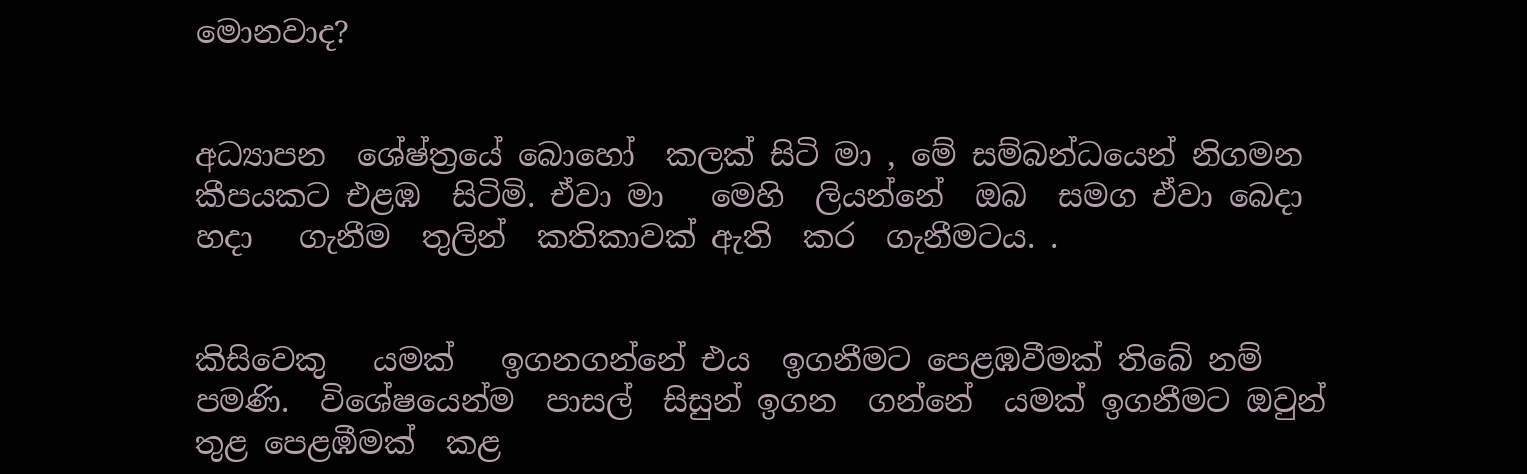මොනවාද?


අධ්‍යාපන  ශේෂ්ත්‍රයේ බොහෝ  කලක් සිටි මා , මේ සම්බන්ධයෙන් නිගමන  කීපයකට එළඹ  සිටිමි. ඒවා මා   මෙහි  ලියන්නේ  ඔබ  සමග ඒවා බෙදා  හදා   ගැනීම  තුලින්  කතිකාවක් ඇති  කර  ගැනීමටය. .


කිසිවෙකු   යමක්   ඉගනගන්නේ එය  ඉගනීමට පෙළඹවීමක් තිබේ නම්  පමණි.  විශේෂයෙන්ම  පාසල්  සිසුන් ඉගන  ගන්නේ  යමක් ඉගනීමට ඔවුන්  තුළ පෙළඹීමක්  කළ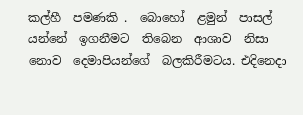කල්හී  පමණකි .  බොහෝ  ළමුන්  පාසල්  යන්නේ  ඉගනීමට  තිබෙන  ආශාව  නිසා  නොව  දෙමාපියන්ගේ  බලකිරීමටය. එදිනෙදා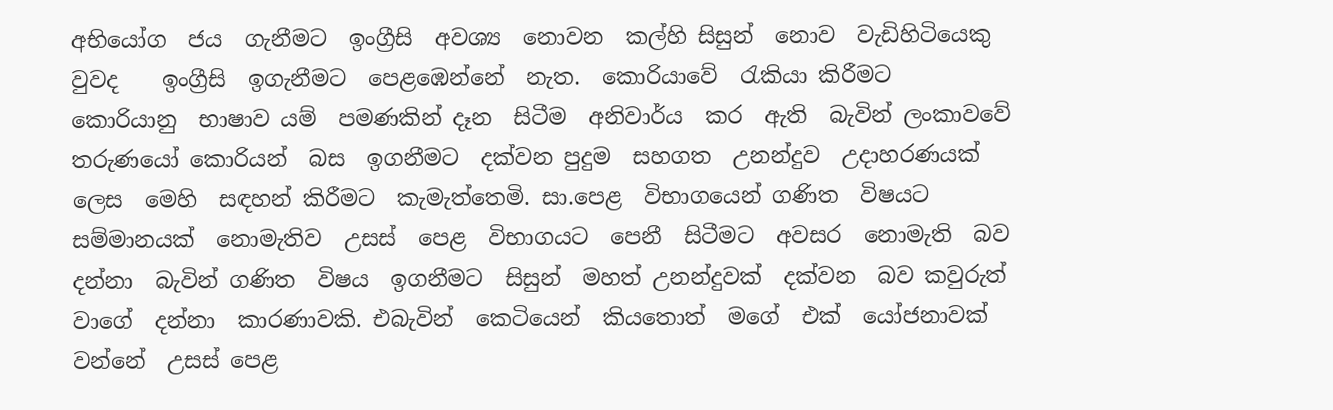අභියෝග  ජය  ගැනීමට  ඉංග්‍රීසි  අවශ්‍ය  නොවන  කල්හි සිසුන්  නොව  වැඩිහිටියෙකු වුවද    ඉංග්‍රීසි  ඉගැනීමට  පෙළඹෙන්නේ  නැත.  කොරියාවේ  රැකියා කිරීමට   කොරියානු  භාෂාව යම්  පමණකින් දෑන  සිටීම  අනිවාර්ය  කර  ඇති  බැවින් ලංකාවවේ  තරුණයෝ කොරියන්  බස  ඉගනීමට  දක්වන පුදුම  සහගත  උනන්දුව  උදාහරණයක්  ලෙස  මෙහි  සඳහන් කිරීමට  කැමැත්තෙමි. සා.පෙළ  විභාගයෙන් ගණිත  විෂයට  සම්මානයක්  නොමැතිව  උසස්  පෙළ  විභාගයට  පෙනී  සිටීමට  අවසර  නොමැති  බව  දන්නා  බැවින් ගණිත  විෂය  ඉගනීමට  සිසුන්  මහත් උනන්දුවක්  දක්වන  බව කවුරුත් වාගේ  දන්නා  කාරණාවකි. එබැවින්  කෙටියෙන්  කියතොත්  මගේ  එක්  යෝජනාවක්  වන්නේ  උසස් පෙළ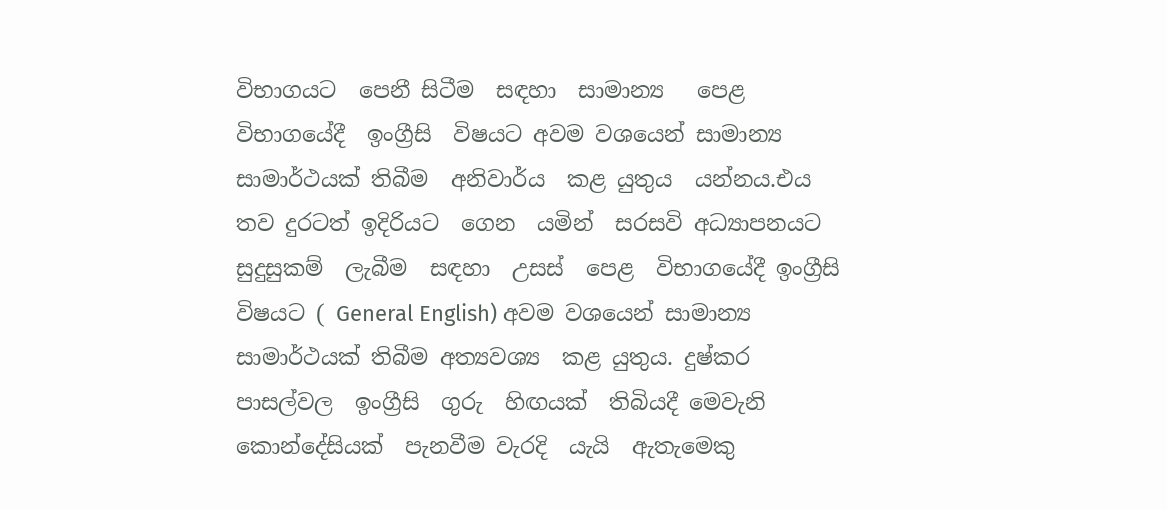විභාගයට  පෙනී සිටීම  සඳහා  සාමාන්‍ය   පෙළ  විභාගයේදී  ඉංග්‍රීසි  විෂයට අවම වශයෙන් සාමාන්‍ය සාමාර්ථයක් තිබීම  අනිවාර්ය  කළ යුතුය  යන්නය.එය  තව දුරටත් ඉදිරියට  ගෙන  යමින්  සරසවි අධ්‍යාපනයට  සුදුසුකම්  ලැබීම  සඳහා  උසස්  පෙළ  විභාගයේදී ඉංග්‍රීසි  විෂයට ( General English) අවම වශයෙන් සාමාන්‍ය  සාමාර්ථයක් තිබීම අත්‍යවශ්‍ය  කළ යුතුය. දුෂ්කර  පාසල්වල  ඉංග්‍රීසි  ගුරු  හිඟයක්  තිබියදී මෙවැනි  කොන්දේසියක්  පැනවීම වැරදි  යැයි  ඇතැමෙකු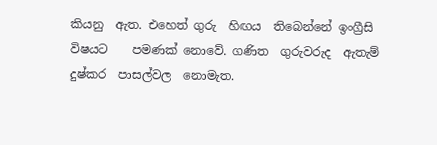කියනු  ඇත. එහෙත් ගුරු  හිඟය  තිබෙන්නේ ඉංග්‍රීසි විෂයට    පමණක් නොවේ. ගණිත  ගුරුවරුද  ඇතැම්  දුෂ්කර  පාසල්වල  නොමැත.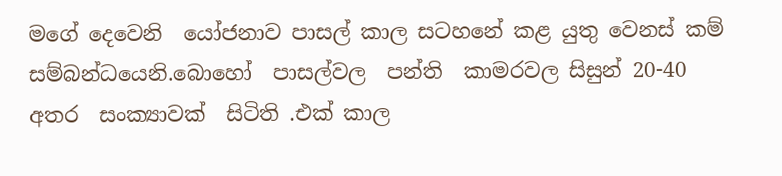මගේ දෙවෙනි  යෝජනාව පාසල් කාල සටහනේ කළ යුතු වෙනස් කම් සම්බන්ධයෙනි.බොහෝ  පාසල්වල  පන්ති  කාමරවල සිසුන් 20-40   අතර  සංක්‍යාවක්  සිටිති .එක් කාල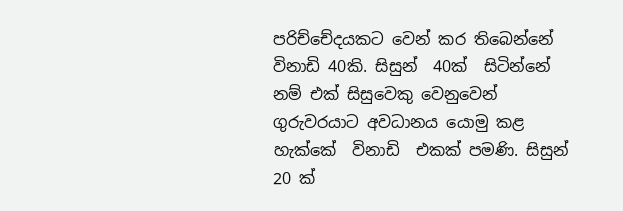පරිච්චේදයකට වෙන් කර තිබෙන්නේ විනාඩි 40කි. සිසුන්  40ක්  සිටින්නේ  නම් එක් සිසුවෙකු වෙනුවෙන්  ගුරුවරයාට අවධානය යොමු කළ හැක්කේ  විනාඩි  එකක් පමණි. සිසුන් 20 ක්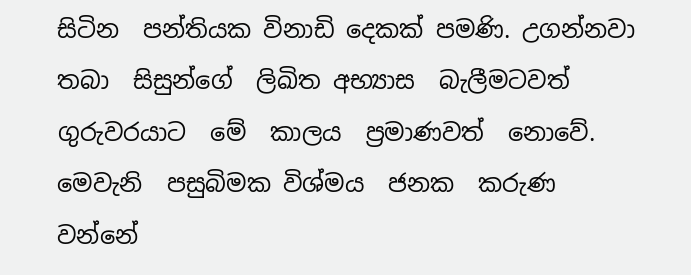සිටින  පන්තියක විනාඩි දෙකක් පමණි. උගන්නවා  තබා  සිසුන්ගේ  ලිඛිත අභ්‍යාස  බැලීමටවත් ගුරුවරයාට  මේ  කාලය  ප්‍රමාණවත්  නොවේ. මෙවැනි  පසුබිමක විශ්මය  ජනක  කරුණ  වන්නේ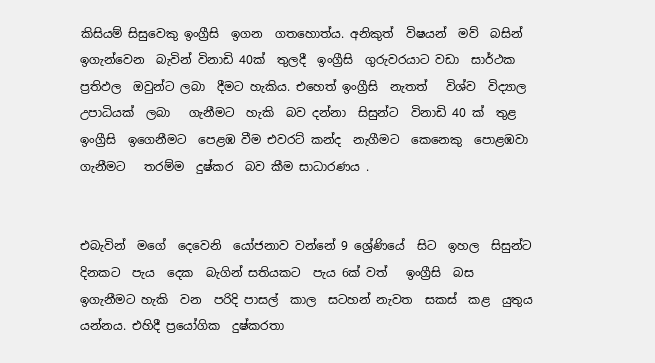කිසියම් සිසුවෙකු ඉංග්‍රීසි  ඉගන  ගතහොත්ය. අනිකුත්  විෂයන්  මව්  බසින් ඉගැන්වෙන  බැවින් විනාඩි 40ක්  තුලදී  ඉංග්‍රීසි  ගුරුවරයාට වඩා  සාර්ථක  ප්‍රතිඵල  ඔවුන්ට ලබා  දීමට හැකිය. එහෙත් ඉංග්‍රීසි  නැතත්   විශ්ව  විද්‍යාල උපාධියක්  ලබා   ගැනීමට  හැකි  බව දන්නා  සිසුන්ට  විනාඩි 40 ක්  තුළ ඉංග්‍රීසි  ඉගෙනීමට  පෙළඹ වීම එවරට් කන්ද  නැගීමට  කෙනෙකු  පොළඹවා  ගැනීමට   තරම්ම  දුෂ්කර  බව කීම සාධාරණය .


එබැවින්  මගේ  දෙවෙනි  යෝජනාව වන්නේ 9 ශ්‍රේණියේ  සිට  ඉහල  සිසුන්ට දිනකට  පැය  දෙක  බැගින් සතියකට  පැය 6ක් වත්   ඉංග්‍රීසි  බස  ඉගැනීමට හැකි  වන  පරිදි පාසල්  කාල  සටහන් නැවත  සකස්  කළ  යුතුය  යන්නය. එහිදී ප්‍රයෝගික  දුෂ්කරතා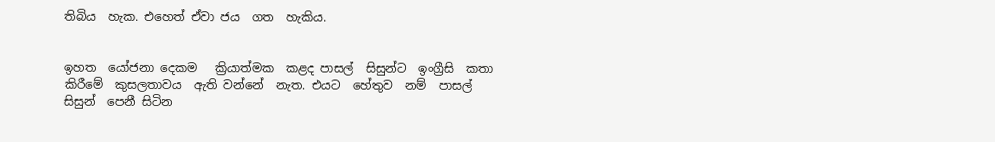තිබිය  හැක. එහෙත් ඒවා ජය  ගත  හැකිය.


ඉහත  යෝජනා දෙකම   ක්‍රියාත්මක  කළද පාසල්  සිසුන්ට  ඉංග්‍රීසි  කතා  කිරීමේ  කුසලතාවය  ඇති වන්නේ  නැත. එයට  හේතුව  නම්  පාසල්  සිසුන්  පෙනී සිටින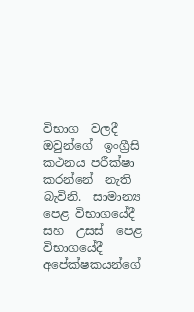විභාග  වලදී  ඔවුන්ගේ  ඉංග්‍රීසි  කථනය පරීක්ෂා කරන්නේ  නැති  බැවිනි.  සාමාන්‍ය  පෙළ විභාගයේදී   සහ  උසස්  පෙළ විභාගයේදී  අපේක්ෂකයන්ගේ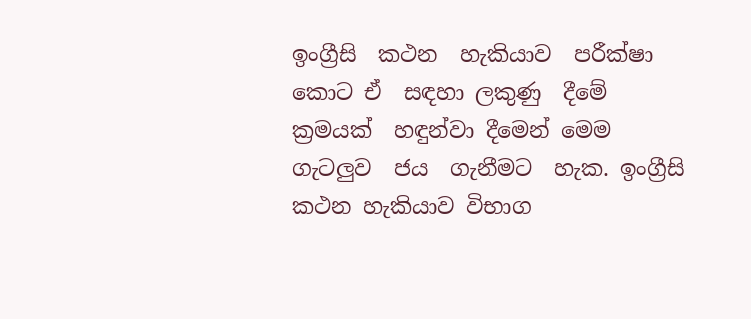ඉංග්‍රීසි  කථන  හැකියාව  පරීක්ෂා කොට ඒ  සඳහා ලකුණු  දීමේ  ක්‍රමයක්  හඳුන්වා දීමෙන් මෙම  ගැටලුව  ජය  ගැනීමට  හැක. ඉංග්‍රීසි  කථන හැකියාව විභාග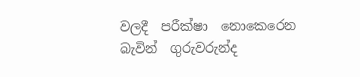වලදී  පරීක්ෂා  නොකෙරෙන  බැවින්  ගුරුවරුන්ද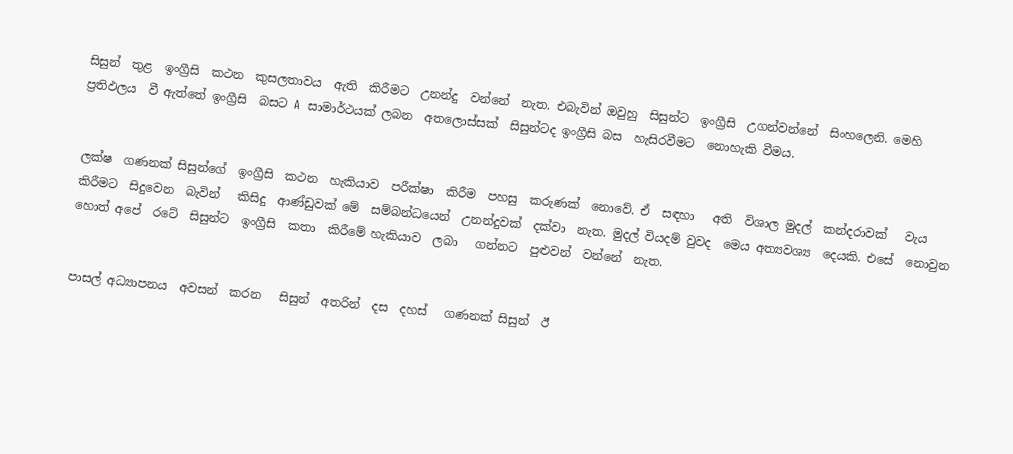සිසුන්  තුළ  ඉංග්‍රීසි  කථන  කුසලතාවය  ඇති  කිරීමට  උනන්දු  වන්නේ  නැත. එබැවින් ඔවුහු  සිසුන්ට  ඉංග්‍රීසි  උගන්වන්නේ  සිංහලෙනි. මෙහි  ප්‍රතිඵලය  වී ඇත්තේ ඉංග්‍රීසි  බසට A  සාමාර්ථයක් ලබන  අතලොස්සක්  සිසුන්ටද ඉංග්‍රීසි බස  හැසිරවීමට  නොහැකි වීමය.


ලක්ෂ  ගණනක් සිසුන්ගේ  ඉංග්‍රීසි  කථන  හැකියාව  පරීක්ෂා  කිරීම  පහසු  කරුණක්  නොවේ. ඒ  සඳහා   අති  විශාල මුදල්  කන්දරාවක්   වැය  කිරීමට  සිදුවෙන  බැවින්   කිසිදු  ආණ්ඩුවක් මේ  සම්බන්ධයෙන්  උනන්දුවක්  දක්වා  නැත. මුදල් වියදම් වුවද  මෙය අත්‍යවශ්‍ය  දෙයකි. එසේ  නොවුන  හොත් අපේ  රටේ  සිසුන්ට  ඉංග්‍රීසි  කතා  කිරීමේ හැකියාව  ලබා   ගන්නට  පුළුවන්  වන්නේ  නැත.


පාසල් අධ්‍යාපනය  අවසන්  කරන   සිසුන්  අතරින්  දස  දහස්   ගණනක් සිසුන්  ඊ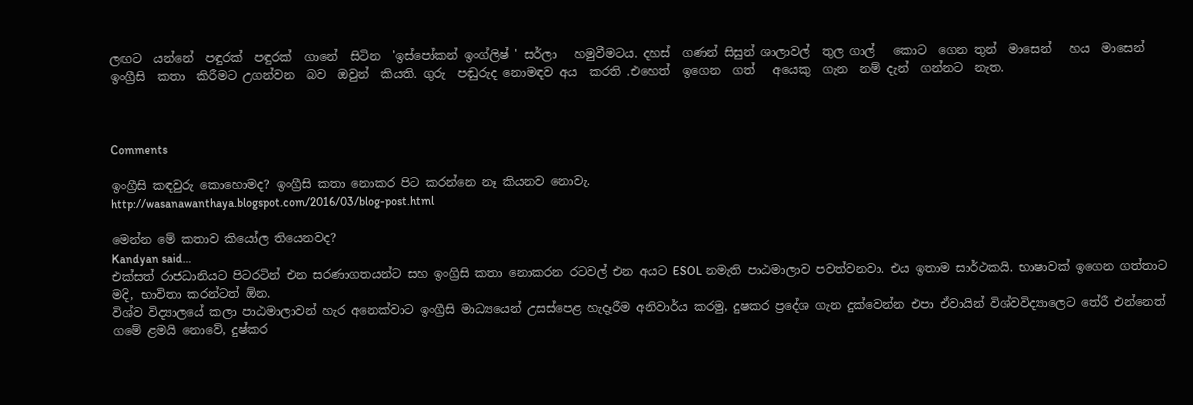ලඟට  යන්නේ  පඳුරක්  පඳුරක්  ගානේ  සිටින  'ඉස්පෝකන් ඉංග්ලිෂ් ' සර්ලා   හමුවීමටය. දහස්  ගණන් සිසුන් ශාලාවල්  තුල ගාල්   කොට  ගෙන තුන්  මාසෙන්   හය  මාසෙන් ඉංග්‍රීසි  කතා  කිරීමට උගන්වන  බව  ඔවුන්  කියති. ගුරු  පඬුරුද නොමඳව අය  කරති .එහෙත්  ඉගෙන  ගත්   අයෙකු  ගැන  නම් දැන්  ගන්නට  නැත.



Comments

ඉංග්‍රීසි කඳවුරු කොහොමද? ඉංග්‍රීසි කතා නොකර පිට කරන්නෙ නෑ කියනව නොවැ.
http://wasanawanthaya.blogspot.com/2016/03/blog-post.html

මෙන්න මේ කතාව කියෝල තියෙනවද?
Kandyan said…
එක්සත් රාජධානියට පිටරටින් එන සරණාගතයන්ට සහ ඉංග්‍රිසි කතා නොකරන රටවල් එන අයට ESOL නමැති පාඨමාලාව පවත්වනවා. එය ඉතාම සාර්ථකයි. භාෂාවක් ඉගෙන ගත්තාට මදි, භාවිතා කරන්ටත් ඕන.
විශ්ව විද්‍යාලයේ කලා පාඨමාලාවන් හැර අනෙක්වාට ඉංග්‍රීසි මාධ්‍යයෙන් උසස්පෙළ හැදෑරීම අනිවාර්ය කරමු, දුෂකර ප්‍රදේශ ගැන දුක්වෙන්න එපා ඒවායින් විශ්වවිද්‍යාලෙට තේරී එන්නෙත් ගමේ ළමයි නොවේ, දුෂ්කර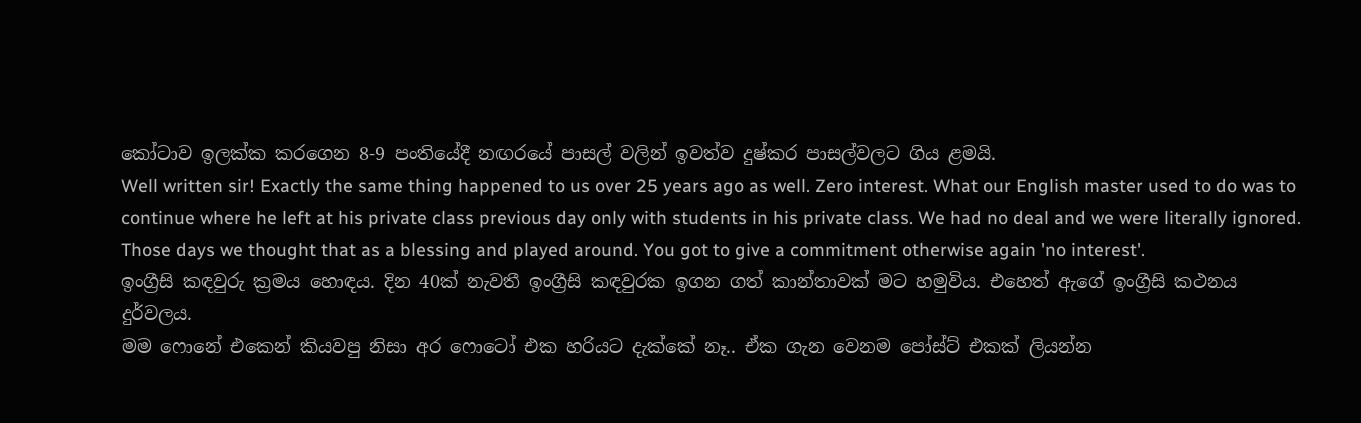කෝටාව ඉලක්ක කරගෙන 8-9 පංතියේදී නඟරයේ පාසල් වලින් ඉවත්ව දුෂ්කර පාසල්වලට ගිය ළමයි.
Well written sir! Exactly the same thing happened to us over 25 years ago as well. Zero interest. What our English master used to do was to continue where he left at his private class previous day only with students in his private class. We had no deal and we were literally ignored. Those days we thought that as a blessing and played around. You got to give a commitment otherwise again 'no interest'.
ඉංග්‍රීසි කඳවුරු ක්‍රමය හොඳය. දින 40ක් නැවතී ඉංග්‍රීසි කඳවුරක ඉගන ගත් කාන්තාවක් මට හමුවිය. එහෙත් ඇගේ ඉංග්‍රීසි කථනය දුර්වලය.
මම ෆොනේ එකෙන් කියවපු නිසා අර ෆොටෝ එක හරියට දැක්කේ නෑ.. ඒක ගැන වෙනම පෝස්ට් එකක් ලියන්න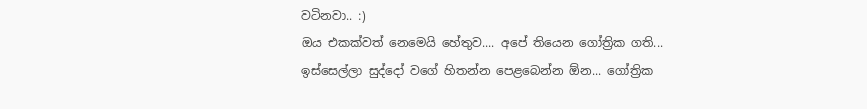වටිනවා.. :)
ඔය එකක්වත් නෙමෙයි හේතුව.... අපේ තියෙන ගෝත්‍රික ගති... ඉස්සෙල්ලා සුද්දෝ වගේ හිතන්න පෙළබෙන්න ඕන... ගෝත්‍රික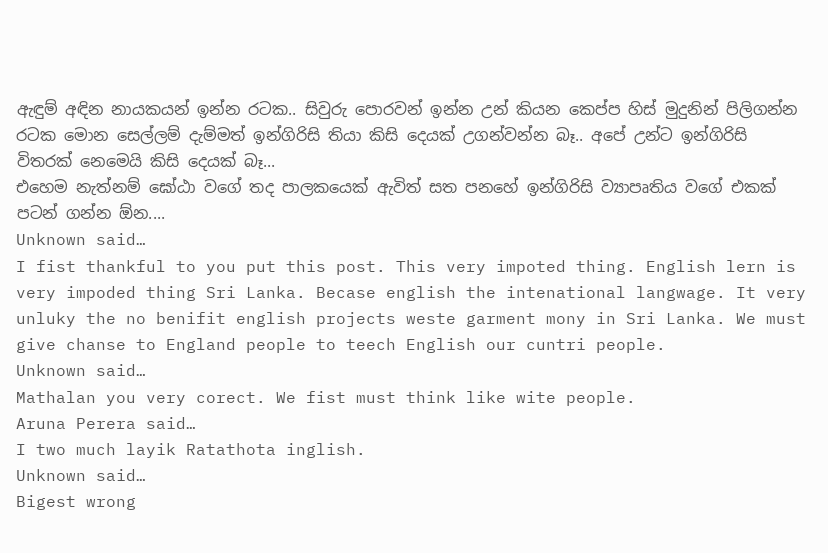ඇඳුම් අඳින නායකයන් ඉන්න රටක.. සිවුරු පොරවන් ඉන්න උන් කියන කෙප්ප හිස් මුදුනින් පිලිගන්න රටක මොන සෙල්ලම් දැම්මත් ඉන්ගිරිසි තියා කිසි දෙයක් උගන්වන්න බෑ.. අපේ උන්ට ඉන්ගිරිසි විතරක් නෙමෙයි කිසි දෙයක් බෑ...
එහෙම නැත්නම් ඝෝඨා වගේ තද පාලකයෙක් ඇවිත් සත පනහේ ඉන්ගිරිසි ව්‍යාපෘතිය වගේ එකක් පටන් ගන්න ඕන....
Unknown said…
I fist thankful to you put this post. This very impoted thing. English lern is very impoded thing Sri Lanka. Becase english the intenational langwage. It very unluky the no benifit english projects weste garment mony in Sri Lanka. We must give chanse to England people to teech English our cuntri people.
Unknown said…
Mathalan you very corect. We fist must think like wite people.
Aruna Perera said…
I two much layik Ratathota inglish.
Unknown said…
Bigest wrong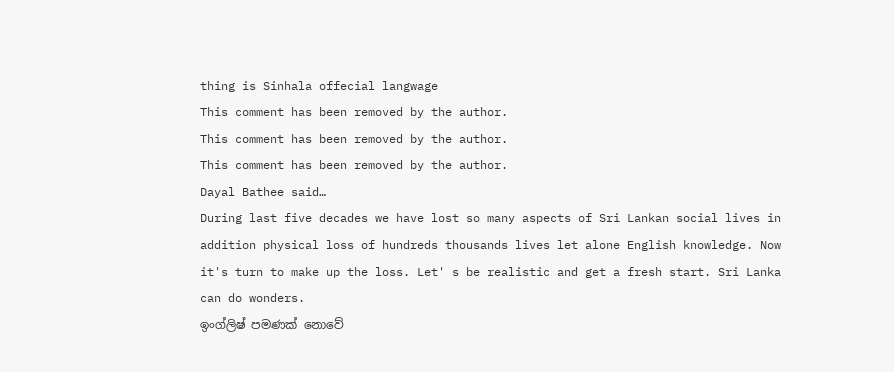thing is Sinhala offecial langwage
This comment has been removed by the author.
This comment has been removed by the author.
This comment has been removed by the author.
Dayal Bathee said…
During last five decades we have lost so many aspects of Sri Lankan social lives in addition physical loss of hundreds thousands lives let alone English knowledge. Now it's turn to make up the loss. Let' s be realistic and get a fresh start. Sri Lanka can do wonders.
ඉංග්ලිෂ් පමණක් නොවේ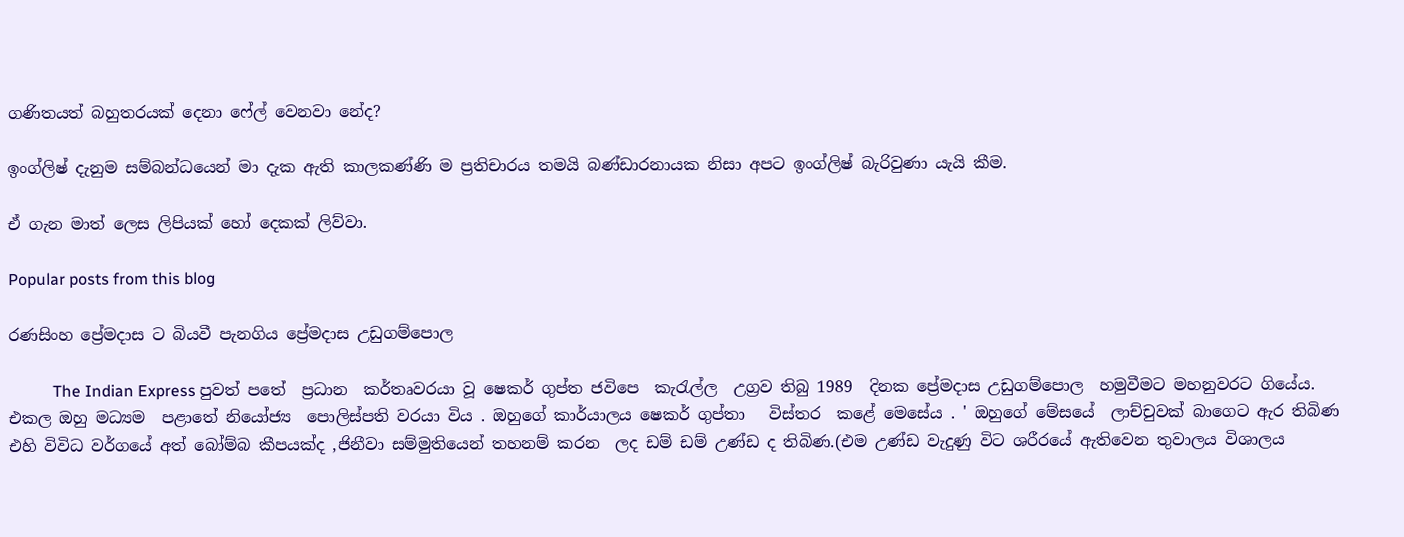ගණිතයත් බහුතරයක් දෙනා ෆේල් වෙනවා නේද?

ඉංග්ලිෂ් දැනුම සම්බන්ධයෙන් මා දැක ඇති කාලකණ්ණි ම ප්‍රතිචාරය තමයි බණ්ඩාරනායක නිසා අපට ඉංග්ලිෂ් බැරිවුණා යැයි කීම.

ඒ ගැන මාත් ලෙස ලිපියක් හෝ දෙකක් ලිව්වා.

Popular posts from this blog

රණසිංහ ප්‍රේමදාස ට බියවී පැනගිය ප්‍රේමදාස උඩුගම්පොල

           The Indian Express පුවත් පතේ  ප්‍රධාන  කර්තෘවරයා වූ ෂෙකර් ගුප්ත ජවිපෙ  කැරැල්ල  උග්‍රව තිබු 1989  දිනක ප්‍රේමදාස උඩුගම්පොල  හමුවීමට මහනුවරට ගියේය. එකල ඔහු මධ්‍යම  පළාතේ නියෝජ්‍ය  පොලිස්පති වරයා විය . ඔහුගේ කාර්යාලය ෂෙකර් ගුප්තා   විස්තර  කළේ මෙසේය . ' ඔහුගේ මේසයේ  ලාච්චුවක් බාගෙට ඇර තිබිණ එහි විවිධ වර්ගයේ අත් බෝම්බ කීපයක්ද ,ජිනීවා සම්මුතියෙන් තහනම් කරන  ලද ඩම් ඩම් උණ්ඩ ද තිබිණ.(එම උණ්ඩ වැදුණු විට ශරීරයේ ඇතිවෙන තුවාලය විශාලය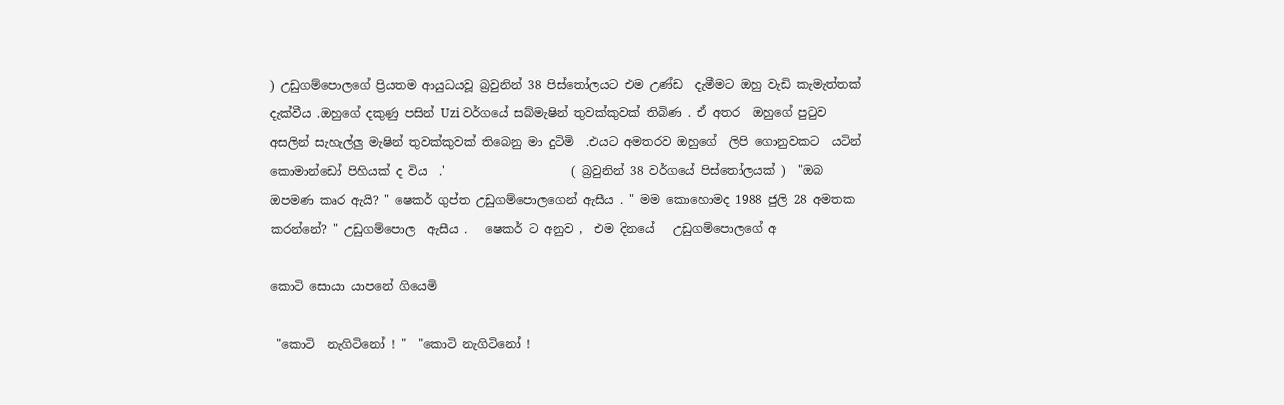) උඩුගම්පොලගේ ප්‍රියතම ආයුධයවූ බ්‍රවුනින් 38 පිස්තෝලයට එම උණ්ඩ  දැමීමට ඔහු වැඩි කැමැත්තක් දැක්වීය .ඔහුගේ දකුණු පසින් Uzi වර්ගයේ සබ්මැෂින් තුවක්කුවක් තිබිණ . ඒ අතර  ඔහුගේ පුටුව අසලින් සැහැල්ලු මැෂින් තුවක්කුවක් තිබෙනු මා දුටිමි  .එයට අමතරව ඔහුගේ  ලිපි ගොනුවකට  යටින්  කොමාන්ඩෝ පිහියක් ද විය  .'                     ( බ්‍රවුනින් 38 වර්ගයේ පිස්තෝලයක් )  "ඔබ  ඔපමණ කෘර ඇයි? " ෂෙකර් ගුප්ත උඩුගම්පොලගෙන් ඇසීය . " මම කොහොමද 1988 ජුලි 28 අමතක කරන්නේ? " උඩුගම්පොල  ඇසීය .   ෂෙකර් ට අනුව ,  එම දිනයේ   උඩුගම්පොලගේ අ

කොටි සොයා යාපනේ ගියෙමි

 "කොටි  නැගිටිනෝ ! "  "කොටි නැගිටිනෝ !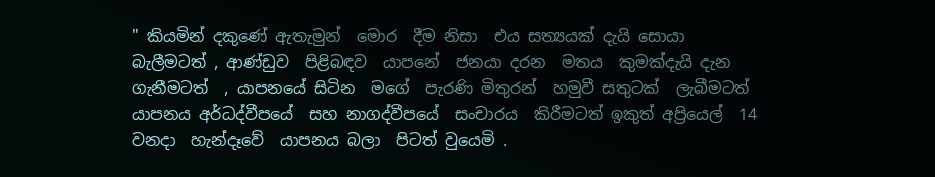" කියමින් දකුණේ ඇතැමුන්  මොර  දීම නිසා  එය සත්‍යයක් දැයි සොයා  බැලීමටත් , ආණ්ඩුව  පිළිබඳව  යාපනේ  ජනයා දරන  මතය  කුමක්දැයි දැන  ගැනීමටත්  , යාපනයේ සිටින  මගේ  පැරණි මිතුරන්  හමුවී සතුටක්  ලැබීමටත්  යාපනය අර්ධද්වීපයේ  සහ නාගද්වීපයේ  සංචාරය  කිරීමටත් ඉකුත් අප්‍රියෙල්  14 වනදා  හැන්දෑවේ  යාපනය බලා  පිටත් වුයෙමි .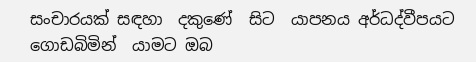සංචාරයක් සඳහා  දකුණේ  සිට  යාපනය අර්ධද්වීපයට ගොඩබිමින්  යාමට ඔබ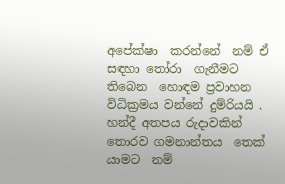අපේක්ෂා  කරන්නේ  නම් ඒ සඳහා තෝරා  ගැනීමට  තිබෙන  හොඳම ප්‍රවාහන විධික්‍රමය වන්නේ දුම්රියයි . හන්දී අතපය රුදාවකින් තොරව ගමනාන්තය  තෙක්  යාමට  නම්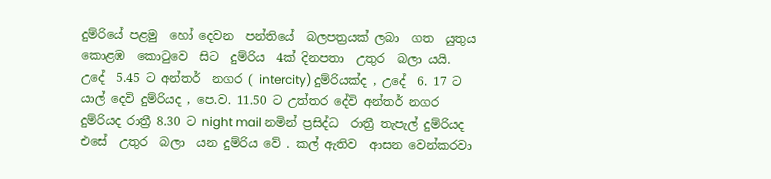දුම්රියේ පළමු  හෝ දෙවන  පන්තියේ  බලපත්‍රයක් ලබා  ගත  යුතුය කොළඹ  කොටුවෙ  සිට  දුම්රිය  4ක් දිනපතා  උතුර  බලා යයි. උදේ  5.45 ට අන්තර්  නගර ( intercity) දුම්රියක්ද , උදේ  6. 17 ට යාල් දෙවි දුම්රියද , පෙ.ව. 11.50 ට උත්තර දේවි අන්තර් නගර දුම්රියද රාත්‍රී 8.30 ට night mail නමින් ප්‍රසිද්ධ  රාත්‍රී තැපැල් දුම්රියද  එසේ  උතුර  බලා  යන දුම්රිය වේ . කල් ඇතිව  ආසන වෙන්කරවා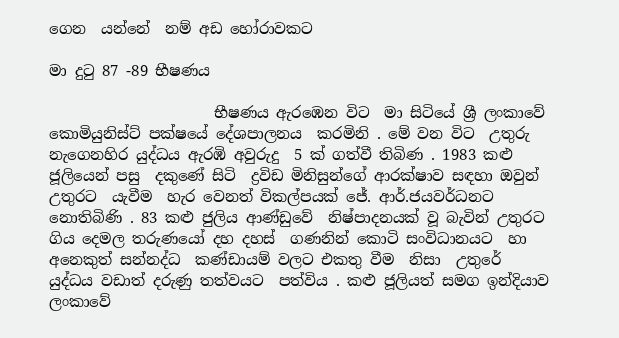ගෙන  යන්නේ  නම් අඩ හෝරාවකට

මා දුටු 87 -89 භීෂණය

                      භීෂණය ඇරඹෙන විට  මා සිටියේ ශ්‍රී ලංකාවේ  කොමියුනිස්ට් පක්ෂයේ දේශපාලනය  කරමිනි . මේ වන විට  උතුරු නැගෙනහිර යුද්ධය ඇරඹි අවුරුදු  5 ක් ගත්වී තිබිණ . 1983 කළු ජූලියෙන් පසු  දකුණේ සිටි  ද්‍රවිඩ මිනිසුන්ගේ ආරක්ෂාව සඳහා ඔවුන්  උතුරට  යැවීම  හැර වෙනත් විකල්පයක් ජේ. ආර්.ජයවර්ධනට  නොතිබිණි . 83 කළු ජුලිය ආණ්ඩුවේ  නිෂ්පාදනයක් වූ බැවින් උතුරට  ගිය දෙමල තරුණයෝ දහ දහස්  ගණනින් කොටි සංවිධානයට  හා අනෙකුත් සන්නද්ධ  කණ්ඩායම් වලට එකතු වීම  නිසා  උතුරේ  යුද්ධය වඩාත් දරුණු තත්වයට  පත්විය . කළු ජූලියත් සමග ඉන්දියාව  ලංකාවේ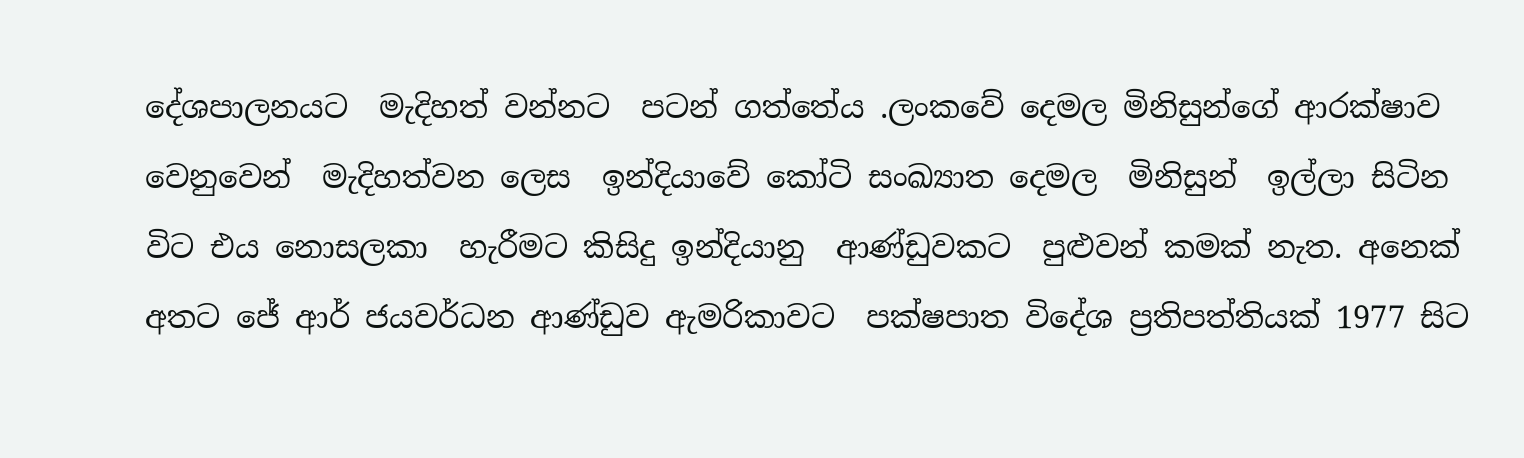දේශපාලනයට  මැදිහත් වන්නට  පටන් ගත්තේය .ලංකවේ දෙමල මිනිසුන්ගේ ආරක්ෂාව වෙනුවෙන්  මැදිහත්වන ලෙස  ඉන්දියාවේ කෝටි සංඛ්‍යාත දෙමල  මිනිසුන්  ඉල්ලා සිටින විට එය නොසලකා  හැරීමට කිසිදු ඉන්දියානු  ආණ්ඩුවකට  පුළුවන් කමක් නැත. අනෙක් අතට ජේ ආර් ජයවර්ධන ආණ්ඩුව ඇමරිකාවට  පක්ෂපාත විදේශ ප්‍රතිපත්තියක් 1977 සිට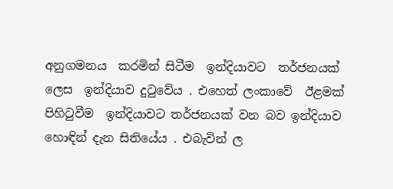අනුගමනය  කරමින් සිටීම  ඉන්දියාවට  තර්ජනයක් ලෙස  ඉන්දියාව දුටුවේය . එහෙත් ලංකාවේ  ඊළමක් පිහිටුවීම  ඉන්දියාවට තර්ජනයක් වන බව ඉන්දියාව  හොඳින් දැන සිතියේය . එබැවින් ල